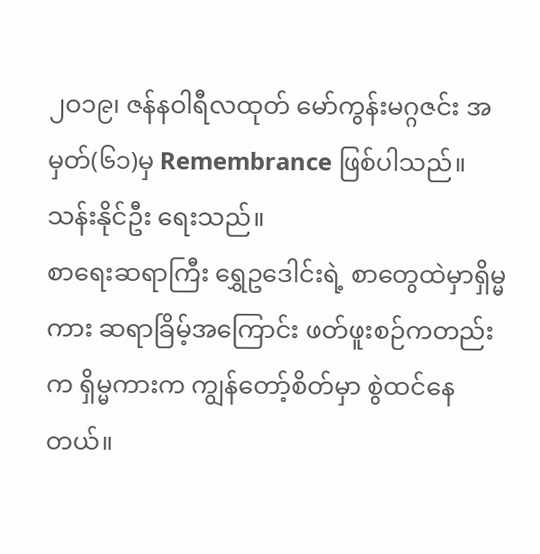၂ဝ၁၉၊ ဇန်နဝါရီလထုတ် မော်ကွန်းမဂ္ဂဇင်း အမှတ်(၆၁)မှ Remembrance ဖြစ်ပါသည်။
သန်းနိုင်ဦး ရေးသည်။
စာရေးဆရာကြီး ရွှေဥဒေါင်းရဲ့ စာတွေထဲမှာရှိမ္မကား ဆရာခြိမ့်အကြောင်း ဖတ်ဖူးစဉ်ကတည်း က ရှိမ္မကားက ကျွန်တော့်စိတ်မှာ စွဲထင်နေတယ်။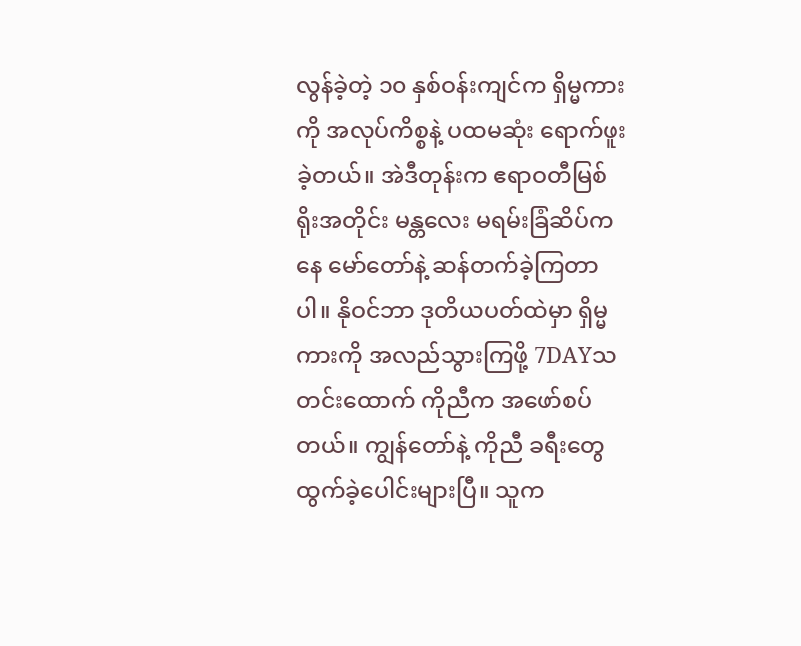လွန်ခဲ့တဲ့ ၁၀ နှစ်ဝန်းကျင်က ရှိမ္မကားကို အလုပ်ကိစ္စနဲ့ ပထမဆုံး ရောက်ဖူးခဲ့တယ်။ အဲဒီတုန်းက ဧရာဝတီမြစ်ရိုးအတိုင်း မန္တလေး မရမ်းခြံဆိပ်ကနေ မော်တော်နဲ့ ဆန်တက်ခဲ့ကြတာပါ။ နိုဝင်ဘာ ဒုတိယပတ်ထဲမှာ ရှိမ္မကားကို အလည်သွားကြဖို့ 7DAYသတင်းထောက် ကိုညီက အဖော်စပ်တယ်။ ကျွန်တော်နဲ့ ကိုညီ ခရီးတွေ ထွက်ခဲ့ပေါင်းများပြီ။ သူက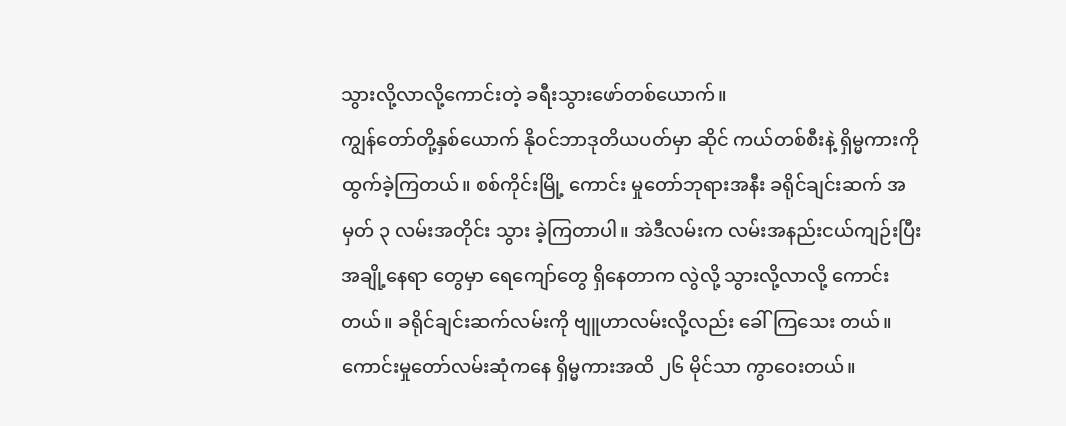သွားလို့လာလို့ကောင်းတဲ့ ခရီးသွားဖော်တစ်ယောက်။
ကျွန်တော်တို့နှစ်ယောက် နိုဝင်ဘာဒုတိယပတ်မှာ ဆိုင် ကယ်တစ်စီးနဲ့ ရှိမ္မကားကို ထွက်ခဲ့ကြတယ်။ စစ်ကိုင်းမြို့ ကောင်း မှုတော်ဘုရားအနီး ခရိုင်ချင်းဆက် အမှတ် ၃ လမ်းအတိုင်း သွား ခဲ့ကြတာပါ။ အဲဒီလမ်းက လမ်းအနည်းငယ်ကျဉ်းပြီး အချို့နေရာ တွေမှာ ရေကျော်တွေ ရှိနေတာက လွဲလို့ သွားလို့လာလို့ ကောင်း တယ်။ ခရိုင်ချင်းဆက်လမ်းကို ဗျူဟာလမ်းလို့လည်း ခေါ်ကြသေး တယ်။ ကောင်းမှုတော်လမ်းဆုံကနေ ရှိမ္မကားအထိ ၂၆ မိုင်သာ ကွာဝေးတယ်။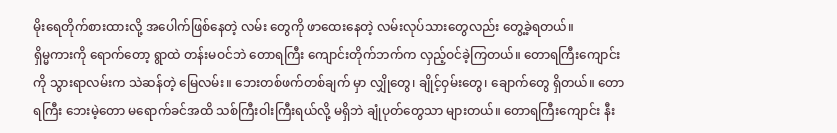မိုးရေတိုက်စားထားလို့ အပေါက်ဖြစ်နေတဲ့ လမ်း တွေကို ဖာထေးနေတဲ့ လမ်းလုပ်သားတွေလည်း တွေ့ခဲ့ရတယ်။
ရှိမ္မကားကို ရောက်တော့ ရွာထဲ တန်းမဝင်ဘဲ တောရကြီး ကျောင်းတိုက်ဘက်က လှည့်ဝင်ခဲ့ကြတယ်။ တောရကြီးကျောင်း ကို သွားရာလမ်းက သဲဆန်တဲ့ မြေလမ်း။ ဘေးတစ်ဖက်တစ်ချက် မှာ လျှိုတွေ၊ ချိုင့်ဝှမ်းတွေ၊ ချောက်တွေ ရှိတယ်။ တောရကြီး ဘေးမဲ့တော မရောက်ခင်အထိ သစ်ကြီးဝါးကြီးရယ်လို့ မရှိဘဲ ချုံပုတ်တွေသာ များတယ်။ တောရကြီးကျောင်း နီး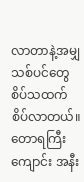လာတာနဲ့အမျှ သစ်ပင်တွေ စိပ်သထက် စိပ်လာတယ်။ တောရကြီးကျောင်း အနီး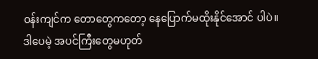ဝန်းကျင်က တောတွေကတော့ နေပြောက်မထိုးနိုင်အောင် ပါပဲ။ ဒါပေမဲ့ အပင်ကြီးတွေမဟုတ်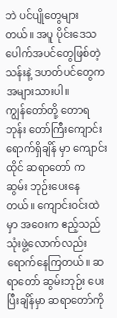ဘဲ ပင်ပျိုတွေများတယ်။ အပူ ပိုင်းဒေသပေါက်အပင်တွေဖြစ်တဲ့ သန်းနဲ့ ဒဟတ်ပင်တွေက အများသားပါ။
ကျွန်တော်တို့ တောရဘုန်း တော်ကြီးကျောင်း ရောက်ရှိချိန် မှာ ကျောင်းထိုင် ဆရာတော် က ဆွမ်း ဘုဉ်းပေးနေတယ်။ ကျောင်းဝင်းထဲမှာ အဝေးက ဧည့်သည် သုံးဖွဲ့လောက်လည်း ရောက်နေကြတယ်။ ဆရာတော် ဆွမ်းဘုဉ်း ပေးပြီးချိန်မှာ ဆရာတော်ကို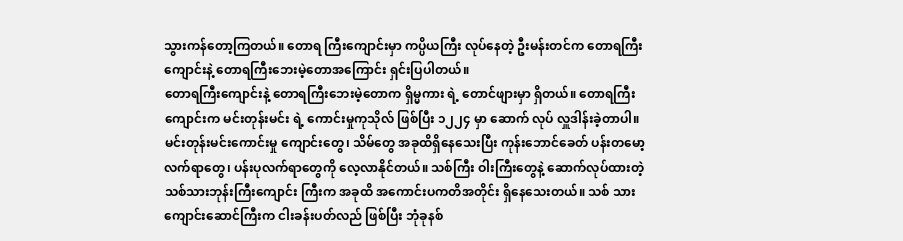သွားကန်တော့ကြတယ်။ တောရ ကြီးကျောင်းမှာ ကပ္ပိယကြီး လုပ်နေတဲ့ ဦးမန်းတင်က တောရကြီး ကျောင်းနဲ့ တောရကြီးဘေးမဲ့တောအကြောင်း ရှင်းပြပါတယ်။
တောရကြီးကျောင်းနဲ့ တောရကြီးဘေးမဲ့တောက ရှိမ္မကား ရဲ့ တောင်ဖျားမှာ ရှိတယ်။ တောရကြီးကျောင်းက မင်းတုန်းမင်း ရဲ့ ကောင်းမှုကုသိုလ် ဖြစ်ပြီး ၁၂၂၄ မှာ ဆောက် လုပ် လှူဒါန်းခဲ့တာပါ။ မင်းတုန်းမင်းကောင်းမှု ကျောင်းတွေ၊ သိမ်တွေ အခုထိရှိနေသေးပြီး ကုန်းဘောင်ခေတ် ပန်းတမော့ လက်ရာတွေ၊ ပန်းပုလက်ရာတွေကို လေ့လာနိုင်တယ်။ သစ်ကြီး ဝါးကြီးတွေနဲ့ ဆောက်လုပ်ထားတဲ့ သစ်သားဘုန်းကြီးကျောင်း ကြီးက အခုထိ အကောင်းပကတိအတိုင်း ရှိနေသေးတယ်။ သစ် သားကျောင်းဆောင်ကြီးက ငါးခန်းပတ်လည် ဖြစ်ပြီး ဘုံခုနစ်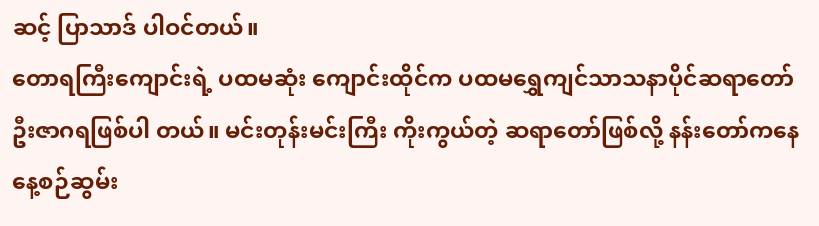ဆင့် ပြာသာဒ် ပါဝင်တယ်။
တောရကြီးကျောင်းရဲ့ ပထမဆုံး ကျောင်းထိုင်က ပထမရွှေကျင်သာသနာပိုင်ဆရာတော် ဦးဇာဂရဖြစ်ပါ တယ်။ မင်းတုန်းမင်းကြီး ကိုးကွယ်တဲ့ ဆရာတော်ဖြစ်လို့ နန်းတော်ကနေ နေ့စဉ်ဆွမ်း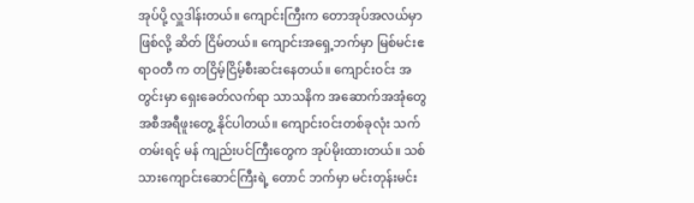အုပ်ပို့ လှူဒါန်းတယ်။ ကျောင်းကြီးက တောအုပ်အလယ်မှာဖြစ်လို့ ဆိတ် ငြိမ်တယ်။ ကျောင်းအရှေ့ဘက်မှာ မြစ်မင်းဧရာဝတီ က တငြိမ့်ငြိမ့်စီးဆင်းနေတယ်။ ကျောင်းဝင်း အတွင်းမှာ ရှေးခေတ်လက်ရာ သာသနိက အဆောက်အအုံတွေ အစီအရီဖူးတွေ့ နိုင်ပါတယ်။ ကျောင်းဝင်းတစ်ခုလုံး သက်တမ်းရင့် မန် ကျည်းပင်ကြီးတွေက အုပ်မိုးထားတယ်။ သစ်သားကျောင်းဆောင်ကြီးရဲ့ တောင် ဘက်မှာ မင်းတုန်းမင်း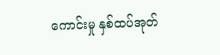ကောင်းမှု နှစ်ထပ်အုတ်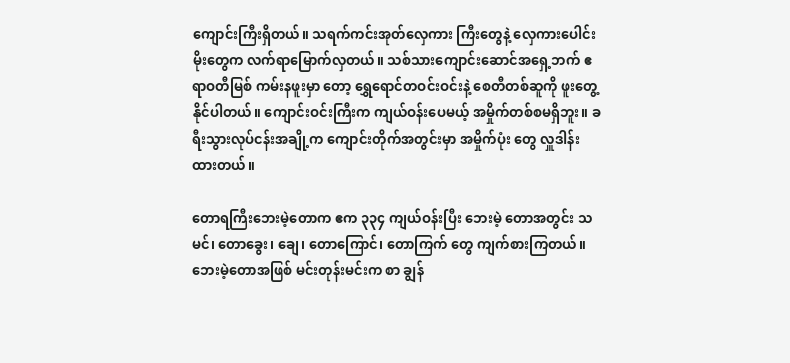ကျောင်းကြီးရှိတယ်။ သရက်ကင်းအုတ်လှေကား ကြီးတွေနဲ့ လှေကားပေါင်းမိုးတွေက လက်ရာမြောက်လှတယ်။ သစ်သားကျောင်းဆောင်အရှေ့ဘက် ဧရာဝတီမြစ် ကမ်းနဖူးမှာ တော့ ရွှေရောင်တဝင်းဝင်းနဲ့ စေတီတစ်ဆူကို ဖူးတွေ့နိုင်ပါတယ်။ ကျောင်းဝင်းကြီးက ကျယ်ဝန်းပေမယ့် အမှိုက်တစ်စမရှိဘူး။ ခရီးသွားလုပ်ငန်းအချို့က ကျောင်းတိုက်အတွင်းမှာ အမှိုက်ပုံး တွေ လှူဒါန်းထားတယ်။

တောရကြီးဘေးမဲ့တောက ဧက ၃၃၄ ကျယ်ဝန်းပြီး ဘေးမဲ့ တောအတွင်း သမင်၊ တောခွေး၊ ချေ၊ တောကြောင်၊ တောကြက် တွေ ကျက်စားကြတယ်။ ဘေးမဲ့တောအဖြစ် မင်းတုန်းမင်းက စာ ချွန်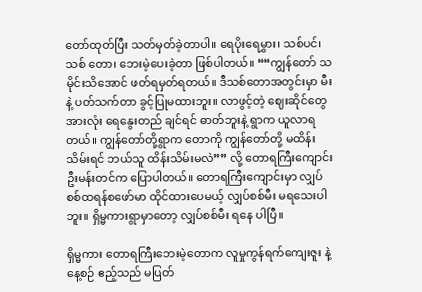တော်ထုတ်ပြီး သတ်မှတ်ခဲ့တာပါ။ ရေပိုးရေမွှား၊ သစ်ပင်၊ သစ် တော၊ ဘေးမဲ့ပေးခဲ့တာ ဖြစ်ပါတယ်။ ““ကျွန်တော် သမိုင်းသိအောင် ဖတ်ရမှတ်ရတယ်။ ဒီသစ်တောအတွင်းမှာ မီးနဲ့ ပတ်သက်တာ ခွင့်ပြုမထားဘူး။ လာဖွင့်တဲ့ ဈေးဆိုင်တွေအားလုံး ရေနွေးတည် ချင်ရင် ဓာတ်ဘူးနဲ့ ရွာက ယူလာရတယ်။ ကျွန်တော်တို့ရွာက တောကို ကျွန်တော်တို့ မထိန်းသိမ်းရင် ဘယ်သူ ထိန်းသိမ်းမလဲ”” လို့ တောရကြီးကျောင်း ဦးမန်းတင်က ပြောပါတယ်။ တောရကြီးကျောင်းမှာ လျှပ်စစ်ထရန်စဖော်မာ ထိုင်ထားပေမယ့် လျှပ်စစ်မီး မရသေးပါဘူး။ ရှိမ္မကားရွာမှာတော့ လျှပ်စစ်မီး ရနေ ပါပြီ။

ရှိမ္မကား တောရကြီးဘေးမဲ့တောက လူမှုကွန်ရက်ကျေးဇူး နဲ့ နေ့စဉ် ဧည့်သည် မပြတ်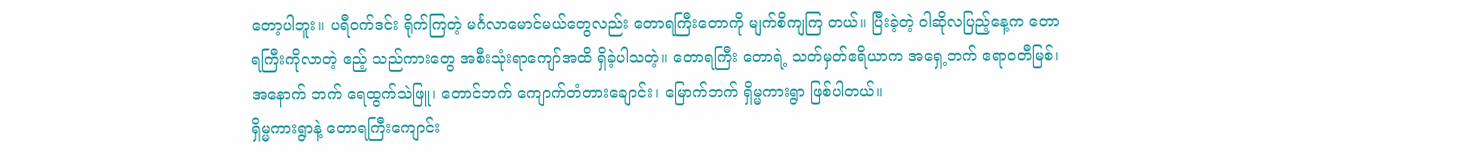တော့ပါဘူး။ ပရီဝက်ဒင်း ရိုက်ကြတဲ့ မင်္ဂလာမောင်မယ်တွေလည်း တောရကြီးတောကို မျက်စိကျကြ တယ်။ ပြီးခဲ့တဲ့ ဝါဆိုလပြည့်နေ့က တောရကြီးကိုလာတဲ့ ဧည့် သည်ကားတွေ အစီးသုံးရာကျော်အထိ ရှိခဲ့ပါသတဲ့။ တောရကြီး တောရဲ့ သတ်မှတ်ဧရိယာက အရှေ့ဘက် ဧရာဝတီမြစ်၊ အနောက် ဘက် ရေထွက်သဲဖြူ၊ တောင်ဘက် ကျောက်တံတားချောင်း၊ မြောက်ဘက် ရှိမ္မကားရွာ ဖြစ်ပါတယ်။
ရှိမ္မကားရွာနဲ့ တောရကြီးကျောင်း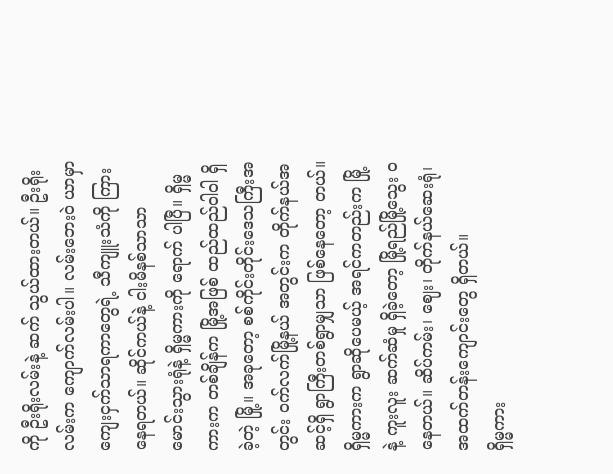ကို ဦးရိုးလမ်းနဲ့ ဆက် သွယ်ထားတယ်။ ဦးရိုးလမ်းက ကျောက်လမ်းပါ။ လမ်းဘေးဝဲ ယာမှာ ကျေးငှက်သာရကာတွေရဲ့ သီကျူးသံကို ကြားနေရတယ်။ ဆိုင်ကယ်နဲ့ ငါးမိနစ်သာသာ မောင်းသွားရုံနဲ့ ရှိမ္မကားကို ရောက် ပါပြီ။ ရှိမ္မကားက တစ်ချိန်က မြို့အဖြစ် ထည်ထည်ဝါဝါ ရှိခဲ့တဲ့ မြို့။ အခုတော့ စစ်ကိုင်းတိုင်းဒေသကြီးအတွင်း ဝက်လက်မြို့နယ် အတွင်းက တိုက်နယ်အဆင့်ရှိ ရွာကြီးတစ်ရွာမျှသာ ဖြစ်နေတော့ တယ်။ ရှိမ္မကားက ရွာဆိုပေမယ့် အရင်ကတည်းက မြို့နဲ့ ကူးလူး ဆက်ဆံမှု ရှိခဲ့တော့ မြို့ရည်မြို့သွေး ဝနေတယ်။ ဆိပ်ကမ်း၊ ဈေး၊ တိုက်နယ်ဆေးရုံ၊ အထက်တန်းကျောင်းတွေ ရှိတယ်။
ရှိမ္မကား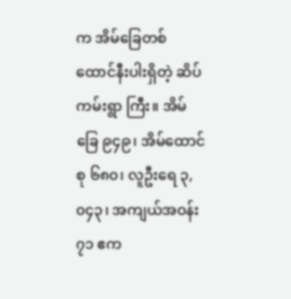က အိမ်ခြေတစ်ထောင်နီးပါးရှိတဲ့ ဆိပ်ကမ်းရွာ ကြီး။ အိမ်ခြေ ၉၄၉၊ အိမ်ထောင်စု ၆၈၀၊ လူဦးရေ ၃,၀၄၃၊ အကျယ်အဝန်း ၇၁ ဧက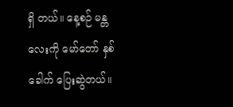ရှိ တယ်။ နေ့စဉ် မန္တလေးကို မော်တော် နှစ်ခေါက် ပြေးဆွဲတယ်။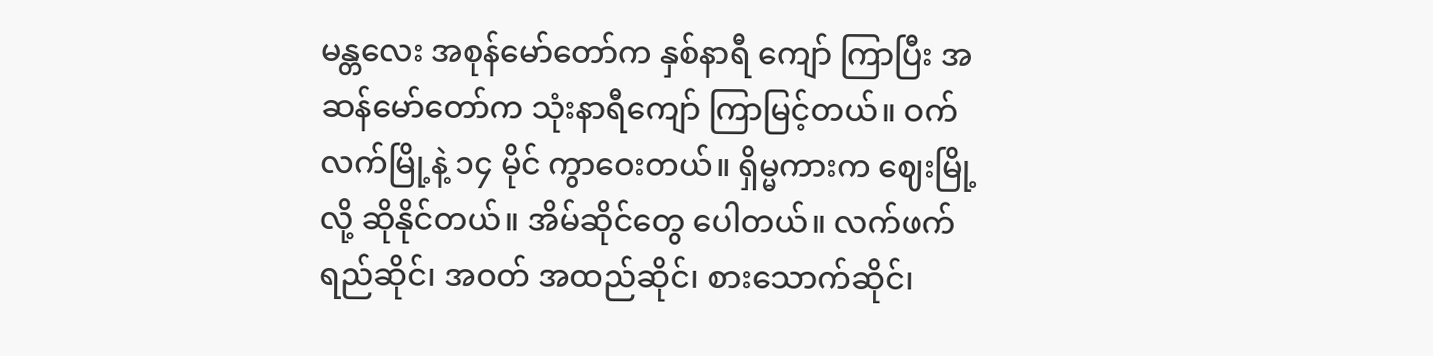မန္တလေး အစုန်မော်တော်က နှစ်နာရီ ကျော် ကြာပြီး အဆန်မော်တော်က သုံးနာရီကျော် ကြာမြင့်တယ်။ ဝက်လက်မြို့နဲ့ ၁၄ မိုင် ကွာဝေးတယ်။ ရှိမ္မကားက ဈေးမြို့လို့ ဆိုနိုင်တယ်။ အိမ်ဆိုင်တွေ ပေါတယ်။ လက်ဖက်ရည်ဆိုင်၊ အဝတ် အထည်ဆိုင်၊ စားသောက်ဆိုင်၊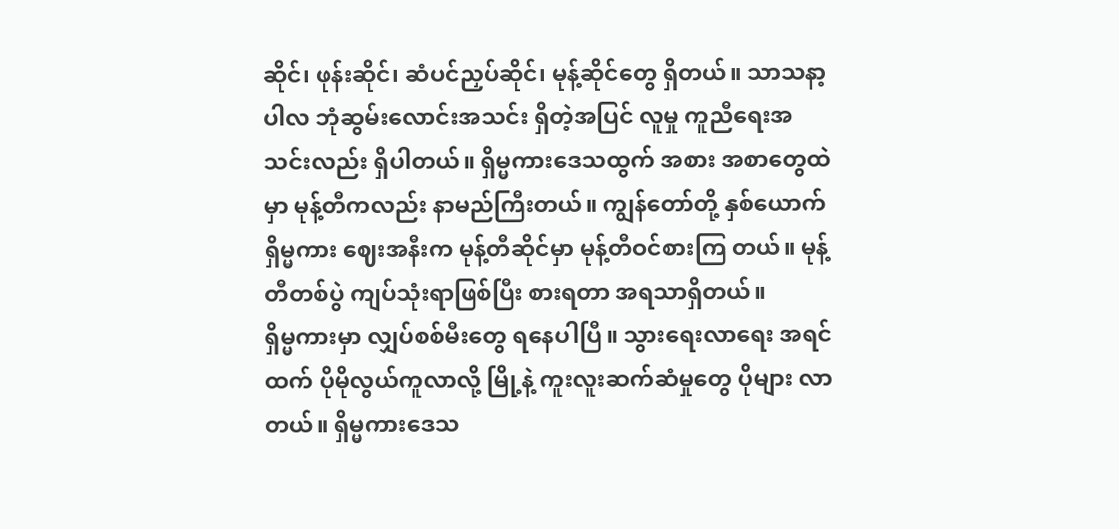ဆိုင်၊ ဖုန်းဆိုင်၊ ဆံပင်ညှပ်ဆိုင်၊ မုန့်ဆိုင်တွေ ရှိတယ်။ သာသနာ့ပါလ ဘုံဆွမ်းလောင်းအသင်း ရှိတဲ့အပြင် လူမှု ကူညီရေးအသင်းလည်း ရှိပါတယ်။ ရှိမ္မကားဒေသထွက် အစား အစာတွေထဲမှာ မုန့်တီကလည်း နာမည်ကြီးတယ်။ ကျွန်တော်တို့ နှစ်ယောက် ရှိမ္မကား ဈေးအနီးက မုန့်တီဆိုင်မှာ မုန့်တီဝင်စားကြ တယ်။ မုန့်တီတစ်ပွဲ ကျပ်သုံးရာဖြစ်ပြီး စားရတာ အရသာရှိတယ်။
ရှိမ္မကားမှာ လျှပ်စစ်မီးတွေ ရနေပါပြီ။ သွားရေးလာရေး အရင်ထက် ပိုမိုလွယ်ကူလာလို့ မြို့နဲ့ ကူးလူးဆက်ဆံမှုတွေ ပိုများ လာတယ်။ ရှိမ္မကားဒေသ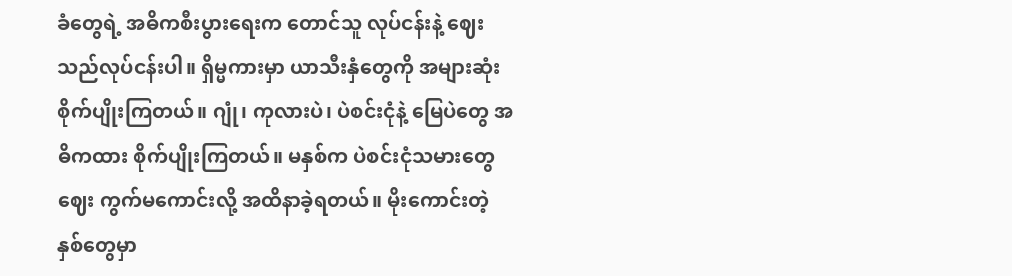ခံတွေရဲ့ အဓိကစီးပွားရေးက တောင်သူ လုပ်ငန်းနဲ့ ဈေးသည်လုပ်ငန်းပါ။ ရှိမ္မကားမှာ ယာသီးနှံတွေကို အများဆုံး စိုက်ပျိုးကြတယ်။ ဂျုံ၊ ကုလားပဲ၊ ပဲစင်းငုံနဲ့ မြေပဲတွေ အဓိကထား စိုက်ပျိုးကြတယ်။ မနှစ်က ပဲစင်းငုံသမားတွေ ဈေး ကွက်မကောင်းလို့ အထိနာခဲ့ရတယ်။ မိုးကောင်းတဲ့ နှစ်တွေမှာ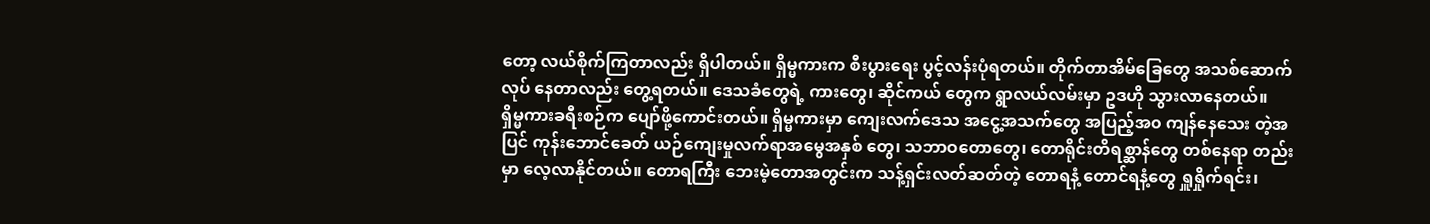တော့ လယ်စိုက်ကြတာလည်း ရှိပါတယ်။ ရှိမ္မကားက စီးပွားရေး ပွင့်လန်းပုံရတယ်။ တိုက်တာအိမ်ခြေတွေ အသစ်ဆောက်လုပ် နေတာလည်း တွေ့ရတယ်။ ဒေသခံတွေရဲ့ ကားတွေ၊ ဆိုင်ကယ် တွေက ရွာလယ်လမ်းမှာ ဥဒဟို သွားလာနေတယ်။
ရှိမ္မကားခရီးစဉ်က ပျော်ဖို့ကောင်းတယ်။ ရှိမ္မကားမှာ ကျေးလက်ဒေသ အငွေ့အသက်တွေ အပြည့်အ၀ ကျန်နေသေး တဲ့အပြင် ကုန်းဘောင်ခေတ် ယဉ်ကျေးမှုလက်ရာအမွေအနှစ် တွေ၊ သဘာဝတောတွေ၊ တောရိုင်းတိရစ္ဆာန်တွေ တစ်နေရာ တည်းမှာ လေ့လာနိုင်တယ်။ တောရကြီး ဘေးမဲ့တောအတွင်းက သန့်ရှင်းလတ်ဆတ်တဲ့ တောရနံ့ တောင်ရနံ့တွေ ရှူရှိုက်ရင်း၊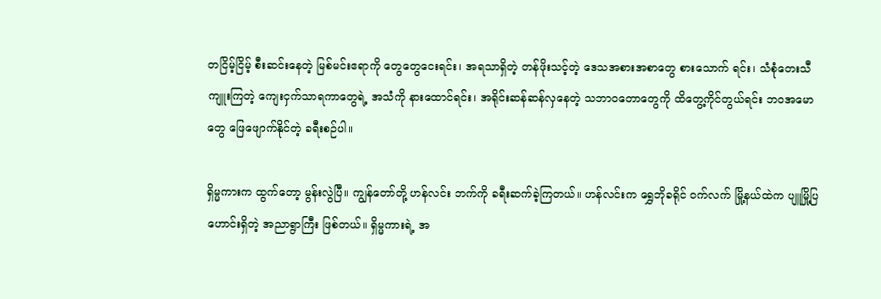တငြိမ့်ငြိမ့် စီးဆင်းနေတဲ့ မြစ်မင်းဧရာကို တွေတွေငေးရင်း၊ အရသာရှိတဲ့ တန်ဖိုးသင့်တဲ့ ဒေသအစားအစာတွေ စားသောက် ရင်း၊ သံစုံတေးသီကျူးကြတဲ့ ကျေးငှက်သာရကာတွေရဲ့ အသံကို နားထောင်ရင်း၊ အရိုင်းဆန်ဆန်လှနေတဲ့ သဘာဝတောတွေကို ထိတွေ့ကိုင်တွယ်ရင်း ဘဝအမောတွေ ဖြေဖျောက်နိုင်တဲ့ ခရီးစဉ်ပါ။

ရှိမ္မကားက ထွက်တော့ မွန်းလွဲပြီ။ ကျွန်တော်တို့ ဟန်လင်း ဘက်ကို ခရီးဆက်ခဲ့ကြတယ်။ ဟန်လင်းက ရွှေဘိုခရိုင် ဝက်လက် မြို့နယ်ထဲက ပျူမြို့ပြဟောင်းရှိတဲ့ အညာရွာကြီး ဖြစ်တယ်။ ရှိမ္မကားရဲ့ အ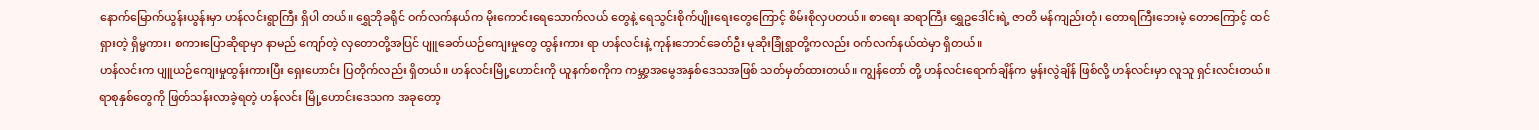နောက်မြောက်ယွန်းယွန်းမှာ ဟန်လင်းရွာကြီး ရှိပါ တယ်။ ရွှေဘိုခရိုင် ဝက်လက်နယ်က မိုးကောင်းရေသောက်လယ် တွေနဲ့ ရေသွင်းစိုက်ပျိုးရေးတွေကြောင့် စိမ်းစိုလှပတယ်။ စာရေး ဆရာကြီး ရွှေဥဒေါင်းရဲ့ ဇာတိ မန်ကျည်းတုံ၊ တောရကြီးဘေးမဲ့ တောကြောင့် ထင်ရှားတဲ့ ရှိမ္မကား၊ စကားပြောဆိုရာမှာ နာမည် ကျော်တဲ့ လှတောတို့အပြင် ပျူခေတ်ယဉ်ကျေးမှုတွေ ထွန်းကား ရာ ဟန်လင်းနဲ့ ကုန်းဘောင်ခေတ်ဦး မုဆိုးခြုံရွာတို့ကလည်း ဝက်လက်နယ်ထဲမှာ ရှိတယ်။
ဟန်လင်းက ပျူယဉ်ကျေးမှုထွန်းကားပြီး ရှေးဟောင်း ပြတိုက်လည်း ရှိတယ်။ ဟန်လင်းမြို့ဟောင်းကို ယူနက်စကိုက ကမ္ဘာ့အမွေအနှစ်ဒေသအဖြစ် သတ်မှတ်ထားတယ်။ ကျွန်တော် တို့ ဟန်လင်းရောက်ချိန်က မွန်းလွဲချိန် ဖြစ်လို့ ဟန်လင်းမှာ လူသူ ရှင်းလင်းတယ်။ ရာစုနှစ်တွေကို ဖြတ်သန်းလာခဲ့ရတဲ့ ဟန်လင်း မြို့ဟောင်းဒေသက အခုတော့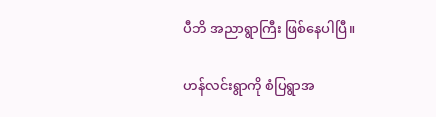ပီဘိ အညာရွာကြီး ဖြစ်နေပါပြီ။

ဟန်လင်းရွာကို စံပြရွာအ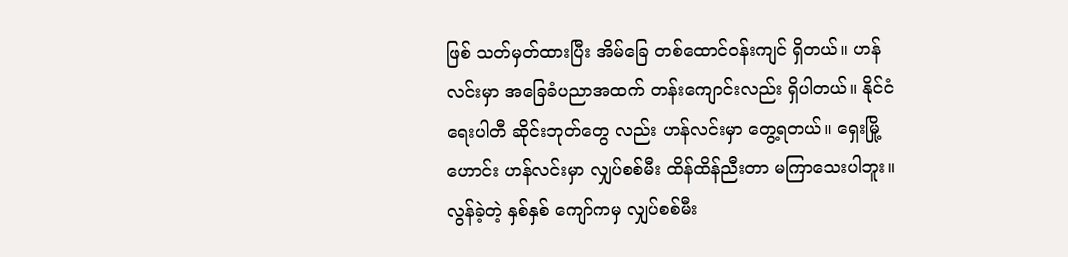ဖြစ် သတ်မှတ်ထားပြီး အိမ်ခြေ တစ်ထောင်ဝန်းကျင် ရှိတယ်။ ဟန်လင်းမှာ အခြေခံပညာအထက် တန်းကျောင်းလည်း ရှိပါတယ်။ နိုင်ငံရေးပါတီ ဆိုင်းဘုတ်တွေ လည်း ဟန်လင်းမှာ တွေ့ရတယ်။ ရှေးမြို့ဟောင်း ဟန်လင်းမှာ လျှပ်စစ်မီး ထိန်ထိန်ညီးတာ မကြာသေးပါဘူး။ လွန်ခဲ့တဲ့ နှစ်နှစ် ကျော်ကမှ လျှပ်စစ်မီး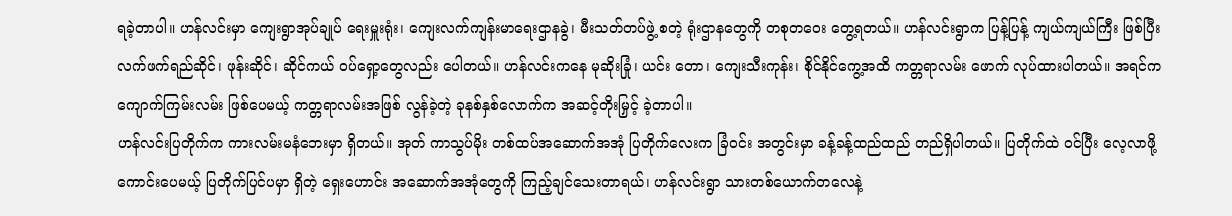ရခဲ့တာပါ။ ဟန်လင်းမှာ ကျေးရွာအုပ်ချုပ် ရေးမှူးရုံး၊ ကျေးလက်ကျန်းမာရေးဌာနခွဲ၊ မီးသတ်တပ်ဖွဲ့ စတဲ့ ရုံးဌာနတွေကို တစုတဝေး တွေ့ရတယ်။ ဟန်လင်းရွာက ပြန့်ပြန့် ကျယ်ကျယ်ကြီး ဖြစ်ပြီး လက်ဖက်ရည်ဆိုင်၊ ဖုန်းဆိုင်၊ ဆိုင်ကယ် ဝပ်ရှော့တွေလည်း ပေါတယ်။ ဟန်လင်းကနေ မုဆိုးခြုံ၊ ယင်း တော၊ ကျေးသီးကုန်း၊ စိုင်နိုင်ကွေ့အထိ ကတ္တရာလမ်း ဖောက် လုပ်ထားပါတယ်။ အရင်က ကျောက်ကြမ်းလမ်း ဖြစ်ပေမယ့် ကတ္တရာလမ်းအဖြစ် လွန်ခဲ့တဲ့ ခုနစ်နှစ်လောက်က အဆင့်တိုးမြှင့် ခဲ့တာပါ။
ဟန်လင်းပြတိုက်က ကားလမ်းမနံဘေးမှာ ရှိတယ်။ အုတ် ကာသွပ်မိုး တစ်ထပ်အဆောက်အအုံ ပြတိုက်လေးက ခြံဝင်း အတွင်းမှာ ခန့်ခန့်ထည်ထည် တည်ရှိပါတယ်။ ပြတိုက်ထဲ ဝင်ပြီး လေ့လာဖို့ကောင်းပေမယ့် ပြတိုက်ပြင်ပမှာ ရှိတဲ့ ရှေးဟောင်း အဆောက်အအုံတွေကို ကြည့်ချင်သေးတာရယ်၊ ဟန်လင်းရွာ သားတစ်ယောက်တလေနဲ့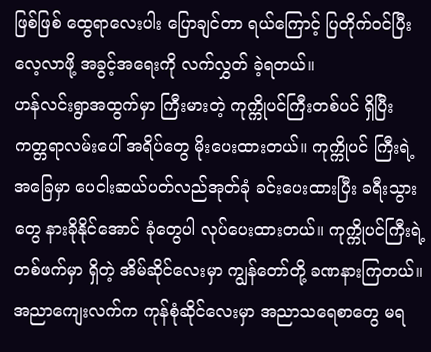ဖြစ်ဖြစ် ထွေရာလေးပါး ပြောချင်တာ ရယ်ကြောင့် ပြတိုက်ဝင်ပြီး လေ့လာဖို့ အခွင့်အရေးကို လက်လွှတ် ခဲ့ရတယ်။
ဟန်လင်းရွာအထွက်မှာ ကြီးမားတဲ့ ကုက္ကိုပင်ကြီးတစ်ပင် ရှိပြီး ကတ္တရာလမ်းပေါ် အရိပ်တွေ မိုးပေးထားတယ်။ ကုက္ကိုပင် ကြီးရဲ့ အခြေမှာ ပေငါးဆယ်ပတ်လည်အုတ်ခုံ ခင်းပေးထားပြီး ခရီးသွားတွေ နားခိုနိုင်အောင် ခုံတွေပါ လုပ်ပေးထားတယ်။ ကုက္ကိုပင်ကြီးရဲ့ တစ်ဖက်မှာ ရှိတဲ့ အိမ်ဆိုင်လေးမှာ ကျွန်တော်တို့ ခဏနားကြတယ်။ အညာကျေးလက်က ကုန်စုံဆိုင်လေးမှာ အညာသရေစာတွေ မရ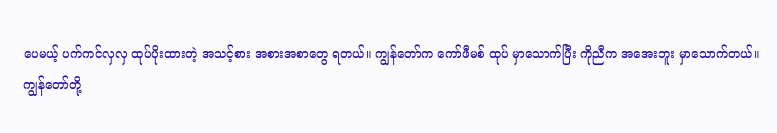ပေမယ့် ပက်ကင်လှလှ ထုပ်ပိုးထားတဲ့ အသင့်စား အစားအစာတွေ ရတယ်။ ကျွန်တော်က ကော်ဖီမစ် ထုပ် မှာသောက်ပြီး ကိုညီက အအေးဘူး မှာသောက်တယ်။
ကျွန်တော်တို့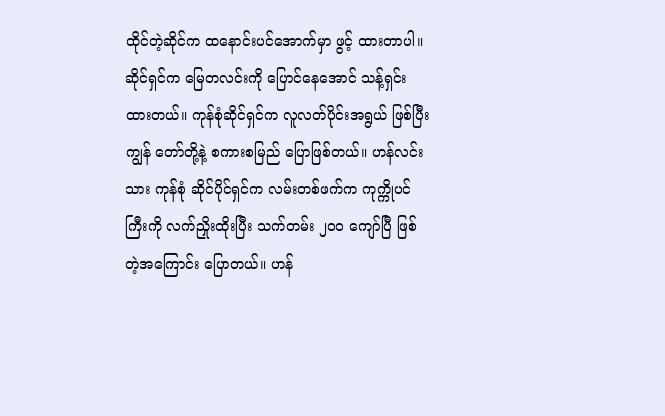ထိုင်တဲ့ဆိုင်က ထနောင်းပင်အောက်မှာ ဖွင့် ထားတာပါ။ ဆိုင်ရှင်က မြေတလင်းကို ပြောင်နေအောင် သန့်ရှင်း ထားတယ်။ ကုန်စုံဆိုင်ရှင်က လူလတ်ပိုင်းအရွယ် ဖြစ်ပြီး ကျွန် တော်တို့နဲ့ စကားစမြည် ပြောဖြစ်တယ်။ ဟန်လင်းသား ကုန်စုံ ဆိုင်ပိုင်ရှင်က လမ်းတစ်ဖက်က ကုက္ကိုပင်ကြီးကို လက်ညှိုးထိုးပြီး သက်တမ်း ၂၀၀ ကျော်ပြီ ဖြစ်တဲ့အကြောင်း ပြောတယ်။ ဟန်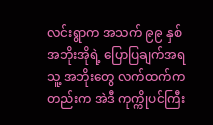လင်းရွာက အသက် ၉၉ နှစ် အဘိုးအိုရဲ့ ပြောပြချက်အရ သူ့ အဘိုးတွေ လက်ထက်ကတည်းက အဲဒီ ကုက္ကိုပင်ကြီး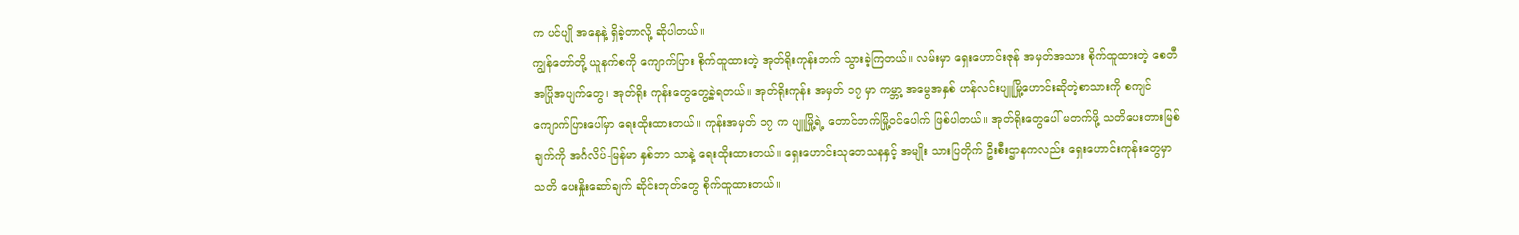က ပင်ပျို အနေနဲ့ ရှိခဲ့တာလို့ ဆိုပါတယ်။
ကျွန်တော်တို့ ယူနက်စကို ကျောက်ပြား စိုက်ထူထားတဲ့ အုတ်ရိုးကုန်းဘက် သွားခဲ့ကြတယ်။ လမ်းမှာ ရှေးဟောင်းဇုန် အမှတ်အသား စိုက်ထူထားတဲ့ စေတီ အပြိုအပျက်တွေ၊ အုတ်ရိုး ကုန်းတွေတွေ့ခဲ့ရတယ်။ အုတ်ရိုးကုန်း အမှတ် ၁၇ မှာ ကမ္ဘာ့ အမွေအနှစ် ဟန်လင်းပျူမြို့ဟောင်းဆိုတဲ့စာသားကို စကျင် ကျောက်ပြားပေါ်မှာ ရေးထိုးထားတယ်။ ကုန်းအမှတ် ၁၇ က ပျူမြို့ရဲ့ တောင်ဘက်မြို့ဝင်ပေါက် ဖြစ်ပါတယ်။ အုတ်ရိုးတွေပေါ် မတက်ဖို့ သတိပေးတားမြစ်ချက်ကို အင်္ဂလိပ်-မြန်မာ နှစ်ဘာ သာနဲ့ ရေးထိုးထားတယ်။ ရှေးဟောင်းသုတေသနနှင့် အမျိုး သားပြတိုက် ဦးစီးဌာနကလည်း ရှေးဟောင်းကုန်းတွေမှာ သတိ ပေးနှိုးဆော်ချက် ဆိုင်းဘုတ်တွေ စိုက်ထူထားတယ်။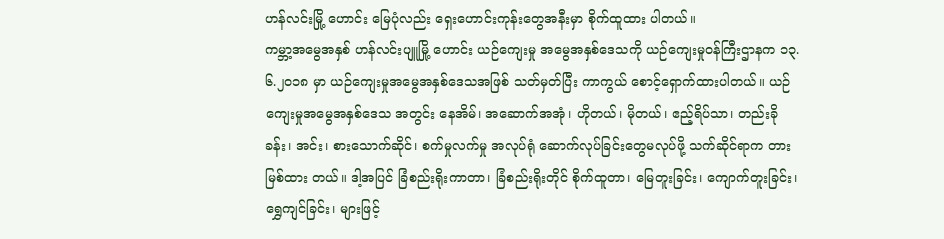ဟန်လင်းမြို့ ဟောင်း မြေပုံလည်း ရှေးဟောင်းကုန်းတွေအနီးမှာ စိုက်ထူထား ပါတယ်။
ကမ္ဘာ့အမွေအနှစ် ဟန်လင်းပျူမြို့ ဟောင်း ယဉ်ကျေးမှု အမွေအနှစ်ဒေသကို ယဉ်ကျေးမှုဝန်ကြီးဌာနက ၁၃.၆.၂၀၁၈ မှာ ယဉ်ကျေးမှုအမွေအနှစ်ဒေသအဖြစ် သတ်မှတ်ပြီး ကာကွယ် စောင့်ရှောက်ထားပါတယ်။ ယဉ်ကျေးမှုအမွေအနှစ်ဒေသ အတွင်း နေအိမ်၊ အဆောက်အအုံ၊ ဟိုတယ်၊ မိုတယ်၊ ဧည့်ရိပ်သာ၊ တည်းခိုခန်း၊ အင်း၊ စားသောက်ဆိုင်၊ စက်မှုလက်မှု အလုပ်ရုံ ဆောက်လုပ်ခြင်းတွေမလုပ်ဖို့ သက်ဆိုင်ရာက တားမြစ်ထား တယ်။ ဒါ့အပြင် ခြံစည်းရိုးကာတာ၊ ခြံစည်းရိုးတိုင် စိုက်ထူတာ၊ မြေတူးခြင်း၊ ကျောက်တူးခြင်း၊ ရွှေကျင်ခြင်း၊ များဖြင့်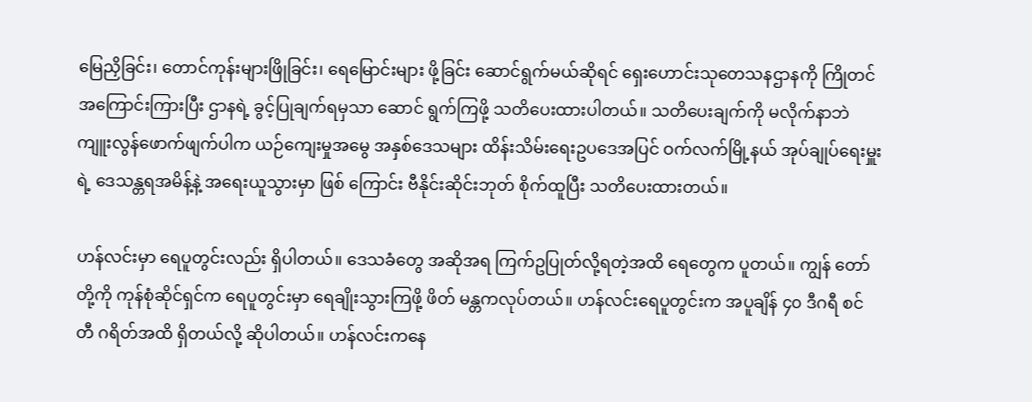မြေညှိခြင်း၊ တောင်ကုန်းများဖြိုခြင်း၊ ရေမြောင်းများ ဖို့ခြင်း ဆောင်ရွက်မယ်ဆိုရင် ရှေးဟောင်းသုတေသနဌာနကို ကြိုတင်အကြောင်းကြားပြီး ဌာနရဲ့ ခွင့်ပြုချက်ရမှသာ ဆောင် ရွက်ကြဖို့ သတိပေးထားပါတယ်။ သတိပေးချက်ကို မလိုက်နာဘဲ ကျူးလွန်ဖောက်ဖျက်ပါက ယဉ်ကျေးမှုအမွေ အနှစ်ဒေသများ ထိန်းသိမ်းရေးဥပဒေအပြင် ဝက်လက်မြို့နယ် အုပ်ချုပ်ရေးမှူးရဲ့ ဒေသန္တရအမိန့်နဲ့ အရေးယူသွားမှာ ဖြစ် ကြောင်း ဗီနိုင်းဆိုင်းဘုတ် စိုက်ထူပြီး သတိပေးထားတယ်။

ဟန်လင်းမှာ ရေပူတွင်းလည်း ရှိပါတယ်။ ဒေသခံတွေ အဆိုအရ ကြက်ဥပြုတ်လို့ရတဲ့အထိ ရေတွေက ပူတယ်။ ကျွန် တော်တို့ကို ကုန်စုံဆိုင်ရှင်က ရေပူတွင်းမှာ ရေချိုးသွားကြဖို့ ဖိတ် မန္တကလုပ်တယ်။ ဟန်လင်းရေပူတွင်းက အပူချိန် ၄၀ ဒီဂရီ စင်တီ ဂရိတ်အထိ ရှိတယ်လို့ ဆိုပါတယ်။ ဟန်လင်းကနေ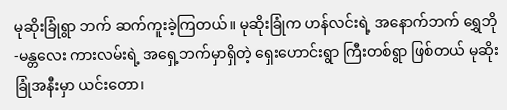မုဆိုးခြုံရွာ ဘက် ဆက်ကူးခဲ့ကြတယ်။ မုဆိုးခြုံက ဟန်လင်းရဲ့ အနောက်ဘက် ရွှေဘို-မန္တလေး ကားလမ်းရဲ့ အရှေ့ဘက်မှာရှိတဲ့ ရှေးဟောင်းရွာ ကြီးတစ်ရွာ ဖြစ်တယ် မုဆိုးခြုံအနီးမှာ ယင်းတော၊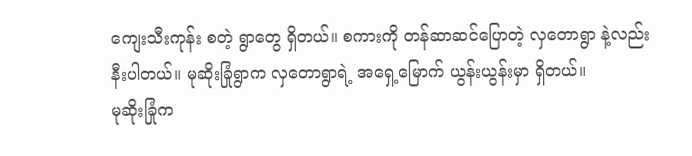ကျေးသီးကုန်း စတဲ့ ရွာတွေ ရှိတယ်။ စကားကို တန်ဆာဆင်ပြောတဲ့ လှတောရွာ နဲ့လည်း နီးပါတယ်။ မုဆိုးခြုံရွာက လှတောရွာရဲ့ အရှေ့မြောက် ယွန်းယွန်းမှာ ရှိတယ်။
မုဆိုးခြုံက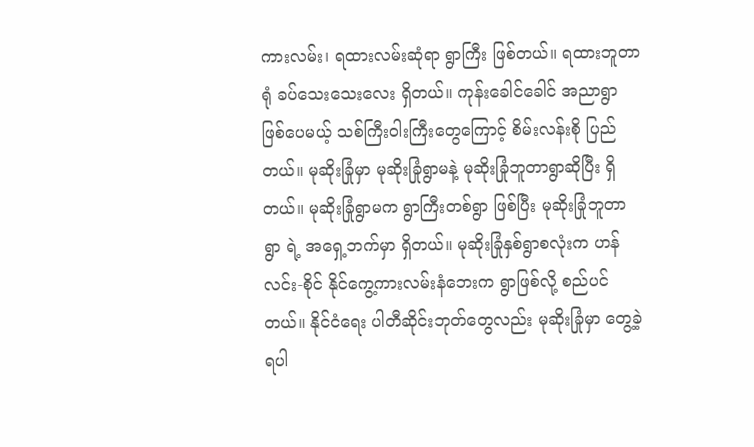ကားလမ်း၊ ရထားလမ်းဆုံရာ ရွာကြီး ဖြစ်တယ်။ ရထားဘူတာရုံ ခပ်သေးသေးလေး ရှိတယ်။ ကုန်းခေါင်ခေါင် အညာရွာ ဖြစ်ပေမယ့် သစ်ကြီးဝါးကြီးတွေကြောင့် စိမ်းလန်းစို ပြည်တယ်။ မုဆိုးခြုံမှာ မုဆိုးခြုံရွာမနဲ့ မုဆိုးခြုံဘူတာရွာဆိုပြီး ရှိတယ်။ မုဆိုးခြုံရွာမက ရွာကြီးတစ်ရွာ ဖြစ်ပြီး မုဆိုးခြုံဘူတာရွာ ရဲ့ အရှေ့ဘက်မှာ ရှိတယ်။ မုဆိုးခြုံနှစ်ရွာစလုံးက ဟန်လင်း-စိုင် နိုင်ကွေ့ကားလမ်းနံဘေးက ရွာဖြစ်လို့ စည်ပင်တယ်။ နိုင်ငံရေး ပါတီဆိုင်းဘုတ်တွေလည်း မုဆိုးခြုံမှာ တွေ့ခဲ့ရပါ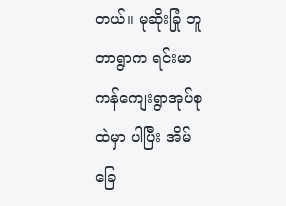တယ်။ မုဆိုးခြုံ ဘူတာရွာက ရင်းမာကန်ကျေးရွာအုပ်စုထဲမှာ ပါပြီး အိမ်ခြေ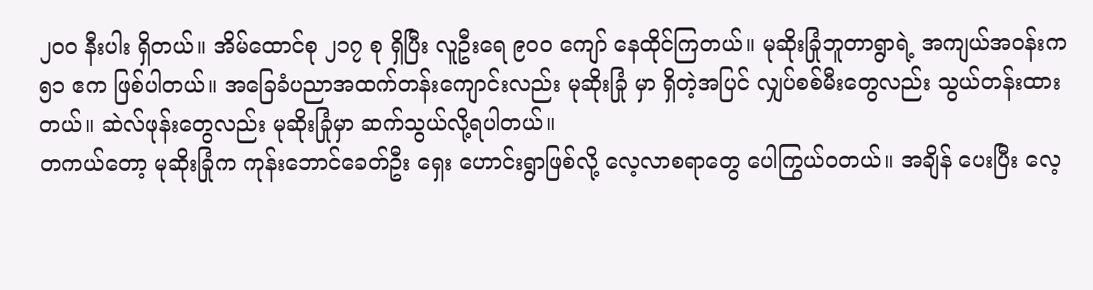၂၀၀ နီးပါး ရှိတယ်။ အိမ်ထောင်စု ၂၁၇ စု ရှိပြီး လူဦးရေ ၉၀၀ ကျော် နေထိုင်ကြတယ်။ မုဆိုးခြုံဘူတာရွာရဲ့ အကျယ်အဝန်းက ၅၁ ဧက ဖြစ်ပါတယ်။ အခြေခံပညာအထက်တန်းကျောင်းလည်း မုဆိုးခြုံ မှာ ရှိတဲ့အပြင် လျှပ်စစ်မီးတွေလည်း သွယ်တန်းထားတယ်။ ဆဲလ်ဖုန်းတွေလည်း မုဆိုးခြုံမှာ ဆက်သွယ်လို့ရပါတယ်။
တကယ်တော့ မုဆိုးခြုံက ကုန်းဘောင်ခေတ်ဦး ရှေး ဟောင်းရွာဖြစ်လို့ လေ့လာစရာတွေ ပေါကြွယ်ဝတယ်။ အချိန် ပေးပြီး လေ့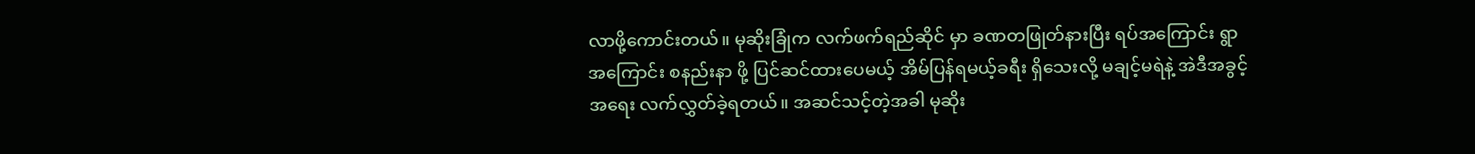လာဖို့ကောင်းတယ်။ မုဆိုးခြုံက လက်ဖက်ရည်ဆိုင် မှာ ခဏတဖြုတ်နားပြီး ရပ်အကြောင်း ရွာအကြောင်း စနည်းနာ ဖို့ ပြင်ဆင်ထားပေမယ့် အိမ်ပြန်ရမယ့်ခရီး ရှိသေးလို့ မချင့်မရဲနဲ့ အဲဒီအခွင့်အရေး လက်လွှတ်ခဲ့ရတယ်။ အဆင်သင့်တဲ့အခါ မုဆိုး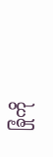ခြုံကို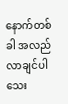နောက်တစ်ခါ အလည်လာချင်ပါသေး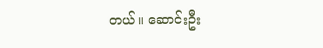တယ်။ ဆောင်းဦး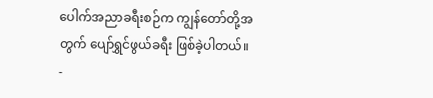ပေါက်အညာခရီးစဉ်က ကျွန်တော်တို့အတွက် ပျော်ရွှင်ဖွယ်ခရီး ဖြစ်ခဲ့ပါတယ်။
-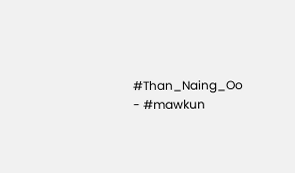#Than_Naing_Oo
- #mawkun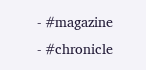- #magazine
- #chronicle